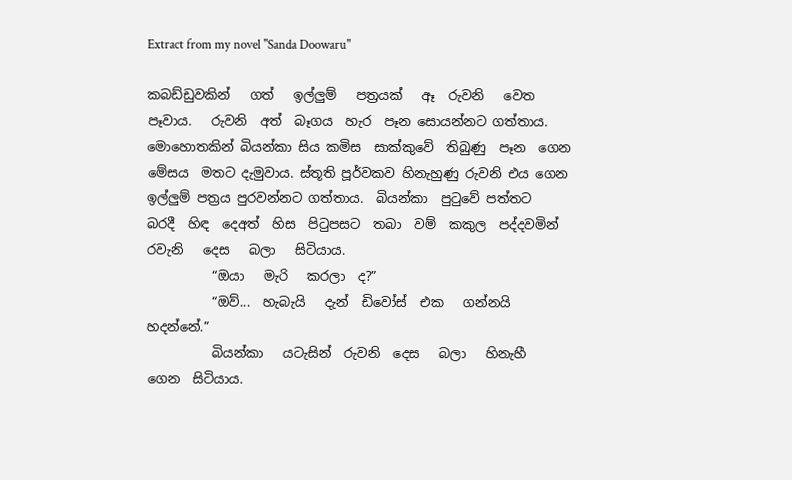Extract from my novel "Sanda Doowaru"

කබඩ්ඩුවකින්   ගත්   ඉල්ලුම්   පත්‍රයක්   ඈ  රුවනි   වෙත  පෑවාය.   රුවනි  අත්  බෑගය  හැර  පෑන සොයන්නට ගත්තාය. මොහොතකින් බියන්කා සිය කමිස  සාක්කුවේ  තිබුණු  පෑන  ගෙන  මේසය  මතට දැමුවාය. ස්තූති පූර්වකව හිනැහුණු රුවනි එය ගෙන ඉල්ලුම් පත්‍රය පුරවන්නට ගත්තාය.  බියන්කා  පුටුවේ පත්තට  බරදී  හිඳ  දෙඅත්  හිස  පිටුපසට  තබා  වම්  කකුල  පද්දවමින්   රවැනි   දෙස   බලා   සිටියාය.
          “ඔයා   මැරි   කරලා  ද?”
          “ඔව්...  හැබැයි   දැන්  ඩිවෝස්  එක   ගන්නයි  හදන්නේ.”
          බියන්කා   යටැසින්  රුවනි  දෙස   බලා   හිනැහී  ගෙන  සිටියාය.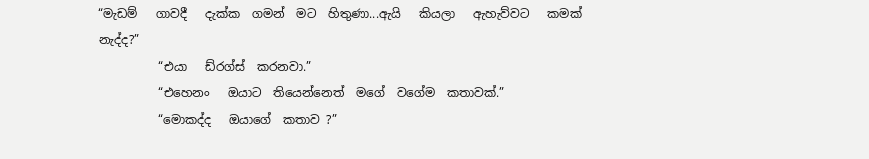“මැඩම්   ගාවදී   දැක්ක  ගමන්  මට  හිතුණා...ඇයි   කියලා   ඇහැව්වට   කමක්  නැද්ද?”
          “එයා   ඩ්රග්ස්  කරනවා.”
          “එහෙනං   ඔයාට  තියෙන්නෙත්  මගේ  වගේම  කතාවක්.”
          “මොකද්ද   ඔයාගේ  කතාව ?”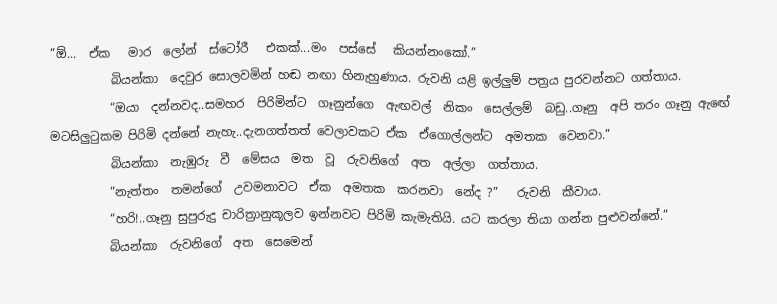“ඕ...  ඒක   මාර  ලෝන්  ස්ටෝරී   එකක්...මං  පස්සේ   කියන්නංකෝ.”
          බියන්කා  දෙවුර සොලවමින් හඬ නඟා හිනැහුණාය. රුවනි යළි ඉල්ලුම් පත්‍රය පුරවන්නට ගත්තාය.
          “ඔයා  දන්නවද..සමහර  පිරිමින්ට  ගෑනුන්ගෙ  ඇඟවල්  නිකං  සෙල්ලම්  බඩු..ගෑනු  අපි තරං ගෑනු ඇඟේ මටසිලුටුකම පිරිමි දන්නේ නැහැ..දැනගත්තත් වෙලාවකට ඒක  ඒගොල්ලන්ට  අමතක  වෙනවා.”
          බියන්කා  නැඹුරු  වී  මේසය  මත  වූ  රුවනිගේ  අත  අල්ලා  ගත්තාය.
          “නැත්තං  තමන්ගේ  උවමනාවට  ඒක  අමතක  කරනවා  නේද ?”   රුවනි  කීවාය.
          “හරි!..ගෑනු සුපුරුදු චාරිත්‍රානුකූලව ඉන්නවට පිරිමි කැමැතියි. යට කරලා තියා ගන්න පුළුවන්නේ.”
          බියන්කා  රුවනිගේ  අත  සෙමෙන්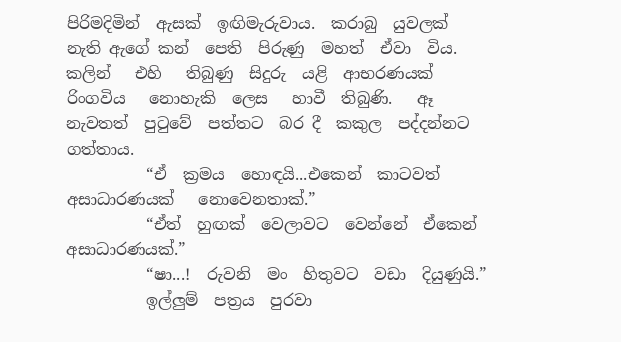පිරිමදිමින්  ඇසක්  ඉඟිමැරුවාය.  කරාබු  යුවලක්  නැති ඇගේ කන්  පෙති  පිරුණු  මහත්  ඒවා  විය.  කලින්   එහි   තිබුණු  සිදුරු  යළි  ආභරණයක්   රිංගවිය   නොහැකි  ලෙස   හාවී  තිබුණි.   ඈ  නැවතත්  පුටුවේ  පත්තට  බර දී  කකුල  පද්දන්නට  ගත්තාය.
          “ඒ  ක්‍රමය  හොඳයි...එකෙන්  කාටවත්  අසාධාරණයක්   නොවෙනතාක්.”
          “ඒත්  හුඟක්  වෙලාවට  වෙන්නේ  ඒකෙන්  අසාධාරණයක්.”
          “ෂා...!  රුවනි  මං  හිතුවට  වඩා  දියුණුයි.”
          ඉල්ලුම්  පත්‍රය  පුරවා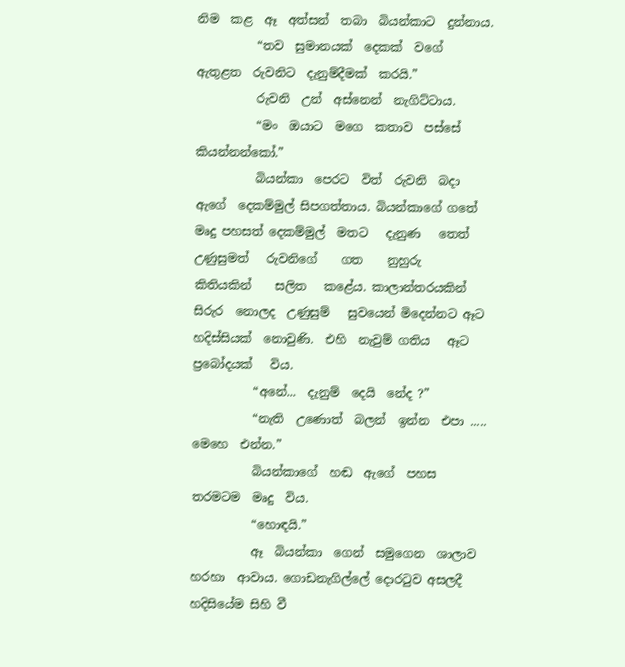නිම  කළ  ඈ  අත්සන්  තබා  බියන්කාට  දුන්නාය.
          “තව  සුමානයක්  දෙකක්  වගේ  ඇතුළත  රුවනිට  දැනුම්දීමක්  කරයි.”
          රුවනි  උන්  අස්නෙන්  නැගිට්ටාය.
          “මං  ඔයාට  මගෙ  කතාව  පස්සේ  කියන්නන්කෝ.”
          බියන්කා  පෙරට  විත්  රුවනි  බදා  ඇගේ  දෙකම්මුල් සිපගත්තාය. බියන්කාගේ ගතේ මෘදු පහසත් දෙකම්මුල්  මතට   දැනුණ   තෙත්   උණුසුමත්   රුවනිගේ    ගත    නුහුරු    කිතියකින්    සලිත   කළේය. කාලාන්තරයකින්  සිරුර  නොලද  උණුසුම්   සුවයෙන් මිදෙන්නට ඈට හදිස්සියක්  නොවුණි.  එහි  නැවුම් ගතිය   ඈට   ප්‍රබෝදයක්   විය.
          “අනේ...  දැනුම්  දෙයි  නේද ?”
          “නැති  උණොත්  බලන්  ඉන්න  එපා ..... මෙහෙ  එන්න.”
          බියන්කාගේ  හඬ  ඇගේ  පහස  තරමටම  මෘදු  විය.
          “හොඳයි.”
          ඈ  බියන්කා  ගෙන්  සමුගෙන  ශාලාව  හරහා  ආවාය. ගොඩනැගිල්ලේ දොරටුව අසලදී හදිසියේම සිහි වී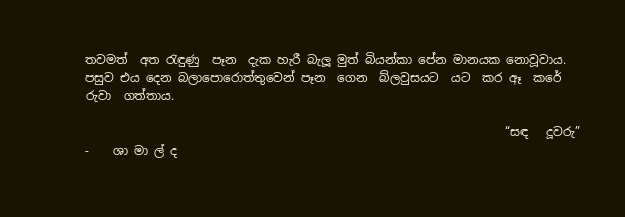තවමත්  අත රැඳුණු  පෑන  දැක හැරී බැලූ මුත් බියන්කා පේන මානයක නොවූවාය.  පසුව එය දෙන බලාපොරොත්තුවෙන් පෑන  ගෙන  බ්ලවුසයට  යට  කර ඈ  කරේ  රුවා  ගත්තාය.

                                                                      “සඳ   දූවරු”     -    ශා මා ල් ද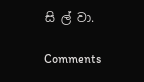සි ල් වා.

Comments